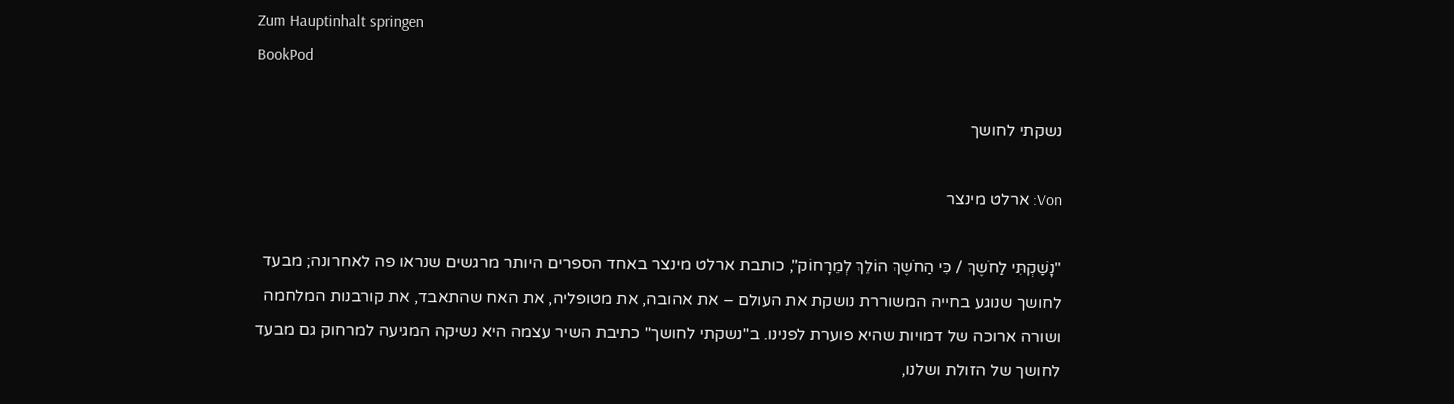Zum Hauptinhalt springen
BookPod

נשקתי לחושך

Von: ארלט מינצר

"נָשַׁקְתִּי לַחֹשֶךְ / כִּי הַחֹשֶךְ הוֹלֵךְ לְמֵרָחוֹק", כותבת ארלט מינצר באחד הספרים היותר מרגשים שנראו פה לאחרונה; מבעד לחושך שנוגע בחייה המשוררת נושקת את העולם – את אהובה, את מטופליה, את האח שהתאבד, את קורבנות המלחמה ושורה ארוכה של דמויות שהיא פוערת לפנינו. ב"נשקתי לחושך" כתיבת השיר עצמה היא נשיקה המגיעה למרחוק גם מבעד לחושך של הזולת ושלנו,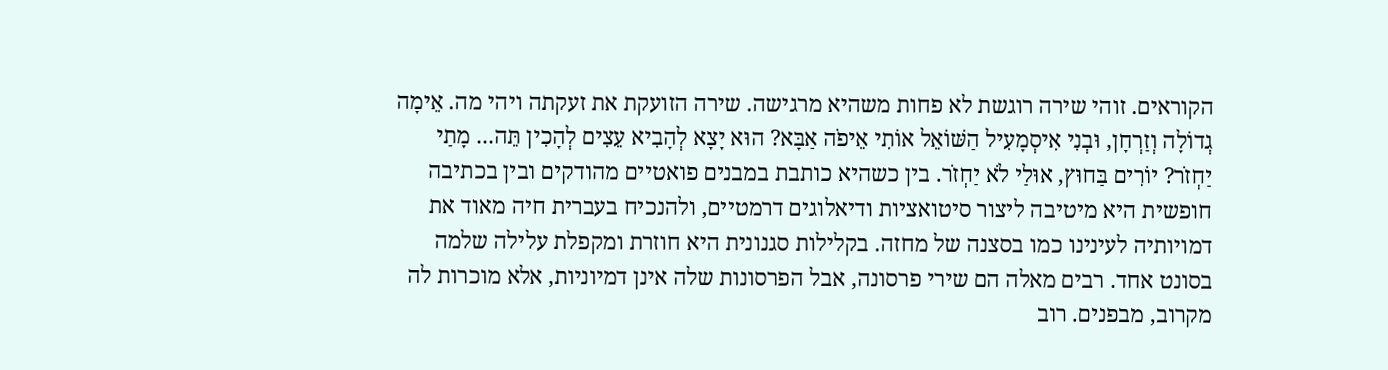הקוראים. זוהי שירה רוגשת לא פחות משהיא מרגישה. שירה הזועקת את זעקתה ויהי מה. אֵימָה גְדוֹלָה וְזַרְחָן, וּבְנִי אִיסְמָעִיל הַשּׁוֹאֵל אוֹתִי אֵיפֹה אַבָּא? הוּא יָצָא לְהָבִיא עֵצִים לְהָכִין תֵּה... מָתַי יַחְזֹר? יוֹרִים בַּחוּץ, אוּלַי לֹא יַחְזֹר. בין כשהיא כותבת במבנים פואטיים מהודקים ובין בכתיבה חופשית היא מיטיבה ליצור סיטואציות ודיאלוגים דרמטיים, ולהנכיח בעברית חיה מאוד את דמויותיה לעינינו כמו בסצנה של מחזה. בקלילות סגנונית היא חוזרת ומקפלת עלילה שלמה בסונט אחד. רבים מאלה הם שירי פרסונה, אבל הפרסונות שלה אינן דמיוניות, אלא מוכרות לה מקרוב, מבפנים. רוב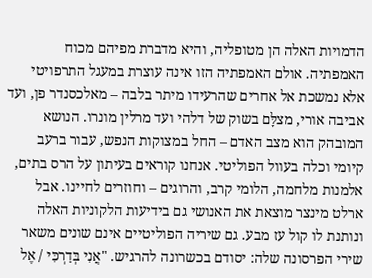הדמויות האלה הן מטופליה, והיא מדברת מפיהם מכוח האמפתיה. אולם האמפתיה הזו אינה עוצרת במעגל התרפויטי אלא נמשכת אל אחרים שהרעידו מיתר בלבה – מאלכסנדר פן, ועד אביבה אורי, מצלָּם בשוק של דלהי ועד מרלין מונרו. הנושא המובהק הוא מצב האדם – החל במצוקות הנפש, עבור ברעב קיומי וכלה בעוול הפוליטי. אנחנו קוראים בעיתון על הרס בתים, אלמנות מלחמה, הלומי קרב, והרוגים – וחוזרים לחיינו. אבל ארלט מינצר מוצאת את האנושי גם בידיעות הלקוניות האלה ונותנת לו קול עז מבע. גם שיריה הפוליטיים אינם שונים משאר שירי הפרסונה שלה: יסודם בכשרונה להרגיש. "אֲנִי בְּדַרְכִּי / אֶל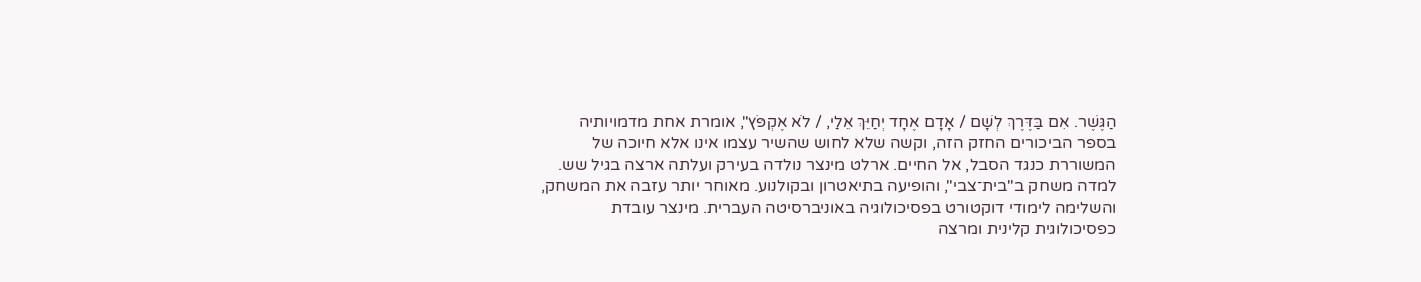הַגֶּשֶׁר. אִם בַּדֶּרֶךְ לְשָׁם / אָדָם אֶחָד יְחַיֵּךְ אֵלַי, / לֹא אֶקְפֹּץ", אומרת אחת מדמויותיה בספר הביכורים החזק הזה, וקשה שלא לחוש שהשיר עצמו אינו אלא חיוכה של המשוררת כנגד הסבל, אל החיים. ארלט מינצר נולדה בעירק ועלתה ארצה בגיל שש. למדה משחק ב"בית־צבי", והופיעה בתיאטרון ובקולנוע. מאוחר יותר עזבה את המשחק, והשלימה לימודי דוקטורט בפסיכולוגיה באוניברסיטה העברית. מינצר עובדת כפסיכולוגית קלינית ומרצה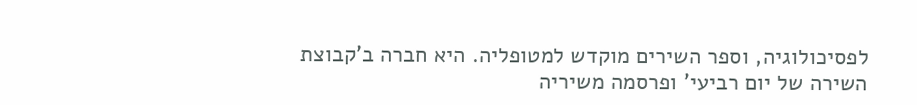לפסיכולוגיה, וספר השירים מוקדש למטופליה. היא חברה ב'קבוצת השירה של יום רביעי' ופרסמה משיריה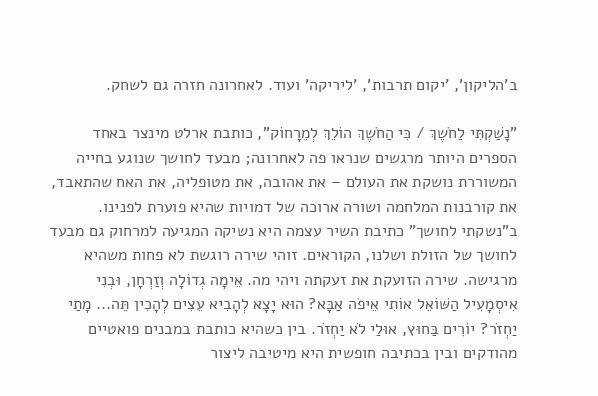ב'הליקון', 'יקום תרבות', 'ליריקה' ועוד. לאחרונה חזרה גם לשחק.

"נָשַׁקְתִּי לַחֹשֶךְ / כִּי הַחֹשֶךְ הוֹלֵךְ לְמֵרָחוֹק", כותבת ארלט מינצר באחד הספרים היותר מרגשים שנראו פה לאחרונה; מבעד לחושך שנוגע בחייה המשוררת נושקת את העולם – את אהובה, את מטופליה, את האח שהתאבד, את קורבנות המלחמה ושורה ארוכה של דמויות שהיא פוערת לפנינו. ב"נשקתי לחושך" כתיבת השיר עצמה היא נשיקה המגיעה למרחוק גם מבעד לחושך של הזולת ושלנו, הקוראים. זוהי שירה רוגשת לא פחות משהיא מרגישה. שירה הזועקת את זעקתה ויהי מה. אֵימָה גְדוֹלָה וְזַרְחָן, וּבְנִי אִיסְמָעִיל הַשּׁוֹאֵל אוֹתִי אֵיפֹה אַבָּא? הוּא יָצָא לְהָבִיא עֵצִים לְהָכִין תֵּה... מָתַי יַחְזֹר? יוֹרִים בַּחוּץ, אוּלַי לֹא יַחְזֹר. בין כשהיא כותבת במבנים פואטיים מהודקים ובין בכתיבה חופשית היא מיטיבה ליצור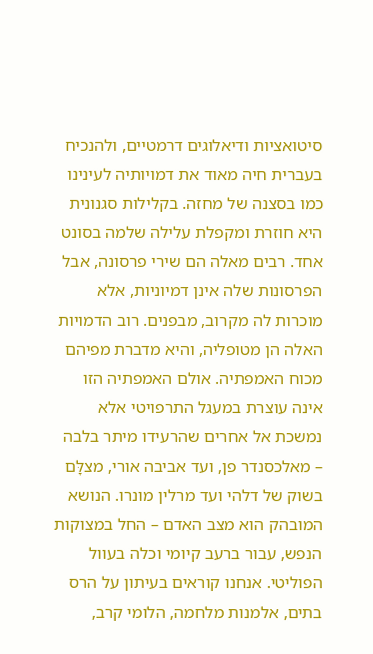סיטואציות ודיאלוגים דרמטיים, ולהנכיח בעברית חיה מאוד את דמויותיה לעינינו כמו בסצנה של מחזה. בקלילות סגנונית היא חוזרת ומקפלת עלילה שלמה בסונט אחד. רבים מאלה הם שירי פרסונה, אבל הפרסונות שלה אינן דמיוניות, אלא מוכרות לה מקרוב, מבפנים. רוב הדמויות האלה הן מטופליה, והיא מדברת מפיהם מכוח האמפתיה. אולם האמפתיה הזו אינה עוצרת במעגל התרפויטי אלא נמשכת אל אחרים שהרעידו מיתר בלבה – מאלכסנדר פן, ועד אביבה אורי, מצלָּם בשוק של דלהי ועד מרלין מונרו. הנושא המובהק הוא מצב האדם – החל במצוקות הנפש, עבור ברעב קיומי וכלה בעוול הפוליטי. אנחנו קוראים בעיתון על הרס בתים, אלמנות מלחמה, הלומי קרב,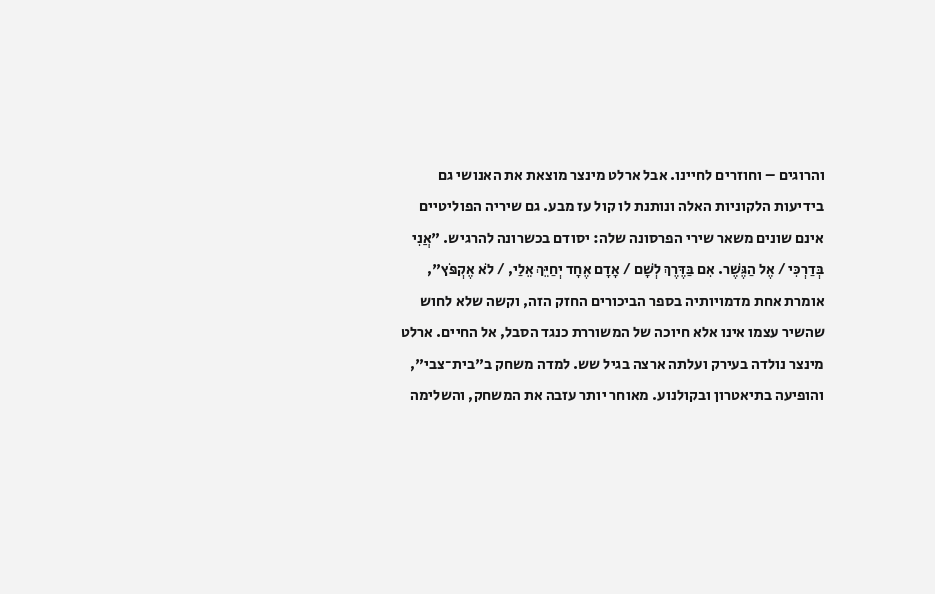והרוגים – וחוזרים לחיינו. אבל ארלט מינצר מוצאת את האנושי גם בידיעות הלקוניות האלה ונותנת לו קול עז מבע. גם שיריה הפוליטיים אינם שונים משאר שירי הפרסונה שלה: יסודם בכשרונה להרגיש. "אֲנִי בְּדַרְכִּי / אֶל הַגֶּשֶׁר. אִם בַּדֶּרֶךְ לְשָׁם / אָדָם אֶחָד יְחַיֵּךְ אֵלַי, / לֹא אֶקְפֹּץ", אומרת אחת מדמויותיה בספר הביכורים החזק הזה, וקשה שלא לחוש שהשיר עצמו אינו אלא חיוכה של המשוררת כנגד הסבל, אל החיים. ארלט מינצר נולדה בעירק ועלתה ארצה בגיל שש. למדה משחק ב"בית־צבי", והופיעה בתיאטרון ובקולנוע. מאוחר יותר עזבה את המשחק, והשלימה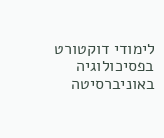לימודי דוקטורט בפסיכולוגיה באוניברסיטה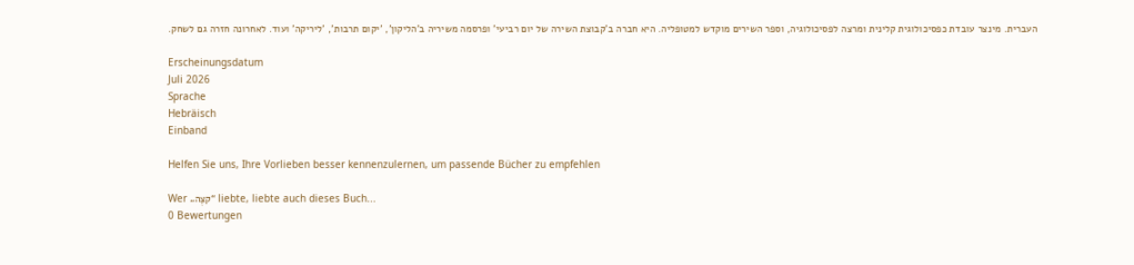העברית. מינצר עובדת כפסיכולוגית קלינית ומרצה לפסיכולוגיה, וספר השירים מוקדש למטופליה. היא חברה ב'קבוצת השירה של יום רביעי' ופרסמה משיריה ב'הליקון', 'יקום תרבות', 'ליריקה' ועוד. לאחרונה חזרה גם לשחק.

Erscheinungsdatum
Juli 2026
Sprache
Hebräisch
Einband

Helfen Sie uns, Ihre Vorlieben besser kennenzulernen, um passende Bücher zu empfehlen

Wer „קצֶה“ liebte, liebte auch dieses Buch...
0 Bewertungen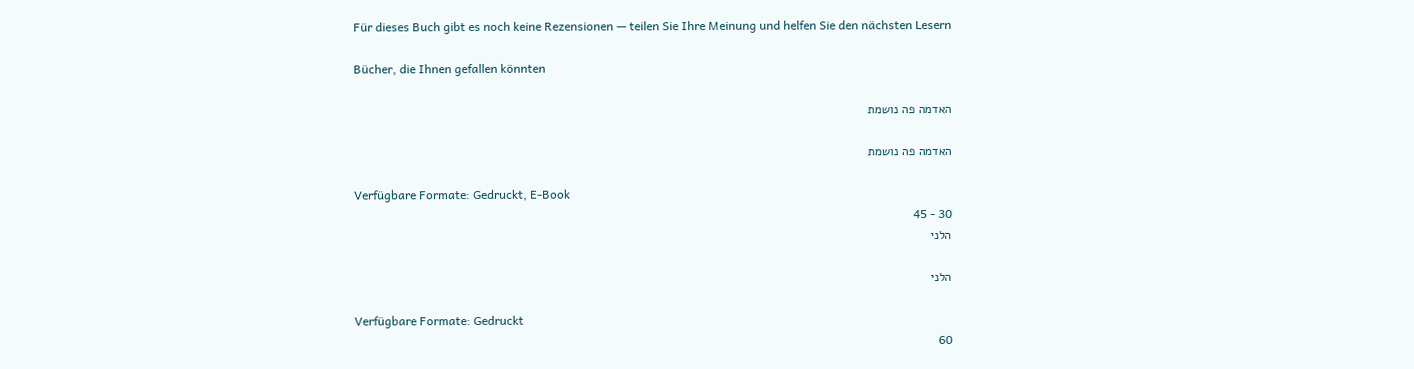Für dieses Buch gibt es noch keine Rezensionen — teilen Sie Ihre Meinung und helfen Sie den nächsten Lesern

Bücher, die Ihnen gefallen könnten

האדמה פה נושמת

האדמה פה נושמת

Verfügbare Formate: Gedruckt, E-Book
30 - 45
הלני

הלני

Verfügbare Formate: Gedruckt
60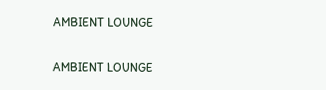AMBIENT LOUNGE

AMBIENT LOUNGE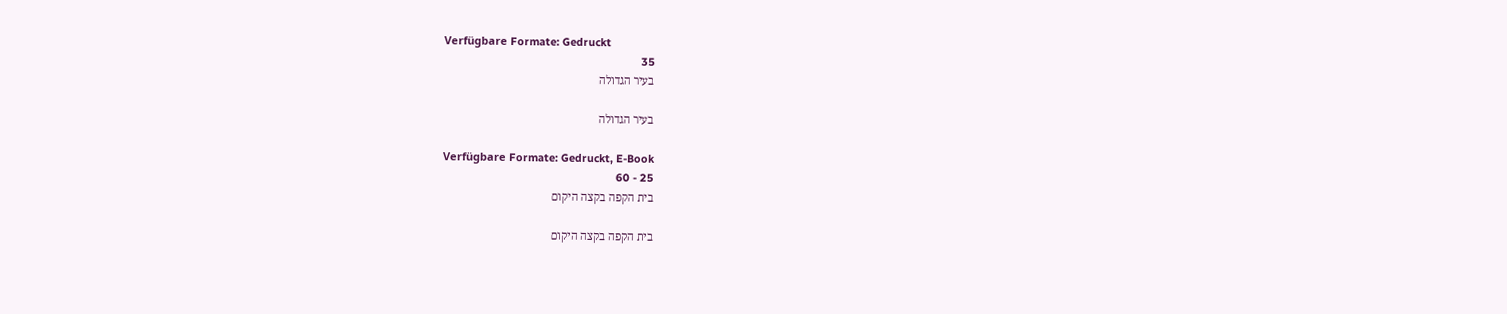Verfügbare Formate: Gedruckt
35
בעיר הגדולה

בעיר הגדולה

Verfügbare Formate: Gedruckt, E-Book
25 - 60
בית הקפה בקצה היקום

בית הקפה בקצה היקום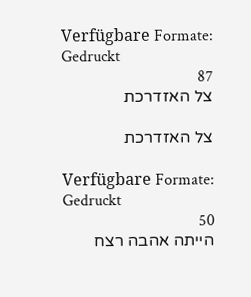Verfügbare Formate: Gedruckt
87
צל האזדרכת

צל האזדרכת

Verfügbare Formate: Gedruckt
50
הייתה אהבה רצח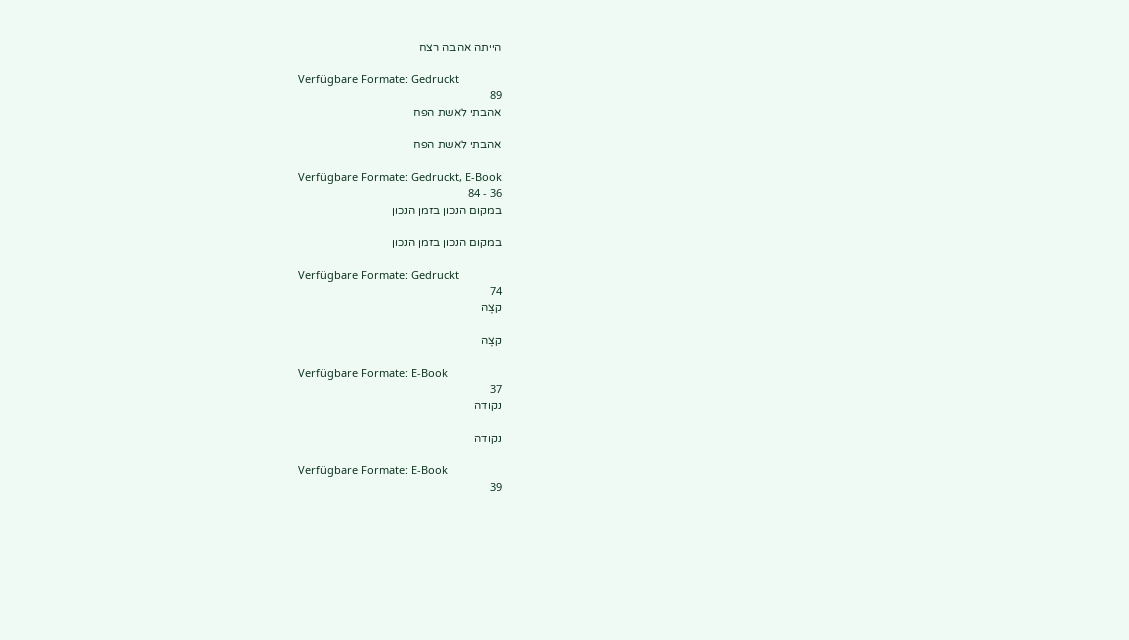הייתה אהבה רצח

Verfügbare Formate: Gedruckt
89
אהבתי לאשת הפח

אהבתי לאשת הפח

Verfügbare Formate: Gedruckt, E-Book
36 - 84
במקום הנכון בזמן הנכון

במקום הנכון בזמן הנכון

Verfügbare Formate: Gedruckt
74
קצֶה

קצֶה

Verfügbare Formate: E-Book
37
נקודה

נקודה

Verfügbare Formate: E-Book
39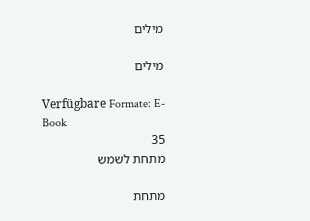מילים

מילים

Verfügbare Formate: E-Book
35
מתחת לשמש

מתחת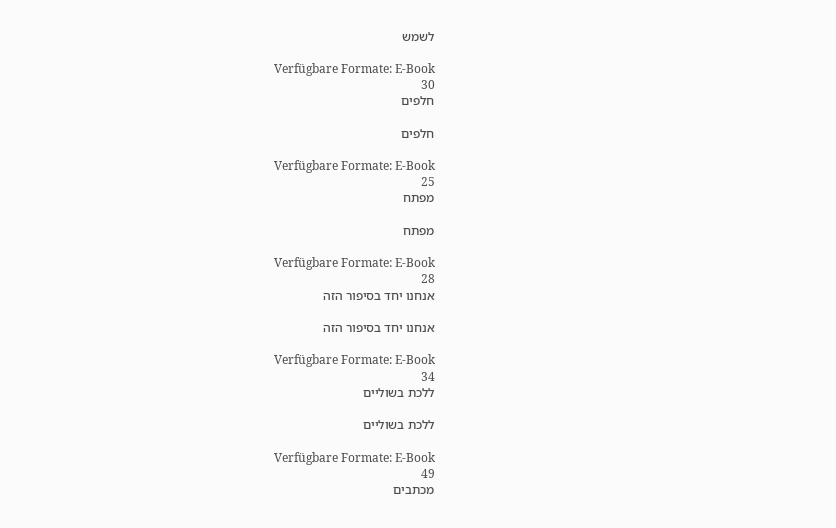לשמש

Verfügbare Formate: E-Book
30
חלפים

חלפים

Verfügbare Formate: E-Book
25
מפתח

מפתח

Verfügbare Formate: E-Book
28
אנחנו יחד בסיפור הזה

אנחנו יחד בסיפור הזה

Verfügbare Formate: E-Book
34
ללכת בשוליים

ללכת בשוליים

Verfügbare Formate: E-Book
49
מכתבים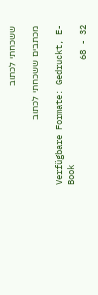ששכחתי לכתוב

מכתבים ששכחתי לכתוב

Verfügbare Formate: Gedruckt, E-Book
32 - 68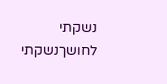נשקתי לחושךנשקתי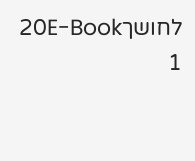לחושך20E-Book
1